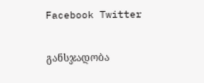Facebook Twitter

განსჯადობა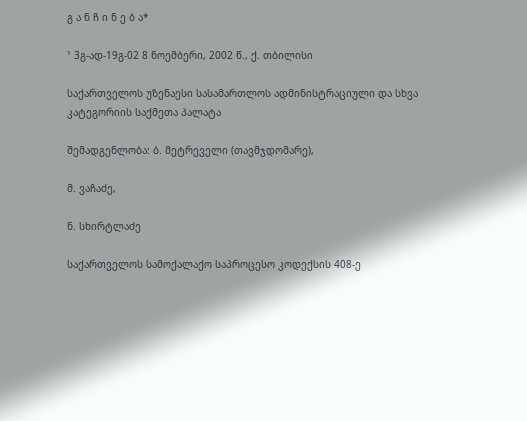გ ა ნ ჩ ი ნ ე ბ ა*

¹ 3გ-ად-19გ-02 8 ნოემბერი, 2002 წ., ქ. თბილისი

საქართველოს უზენაესი სასამართლოს ადმინისტრაციული და სხვა კატეგორიის საქმეთა პალატა

შემადგენლობა: ბ. მეტრეველი (თავმჯდომარე),

მ. ვაჩაძე,

ნ. სხირტლაძე

საქართველოს სამოქალაქო საპროცესო კოდექსის 408-ე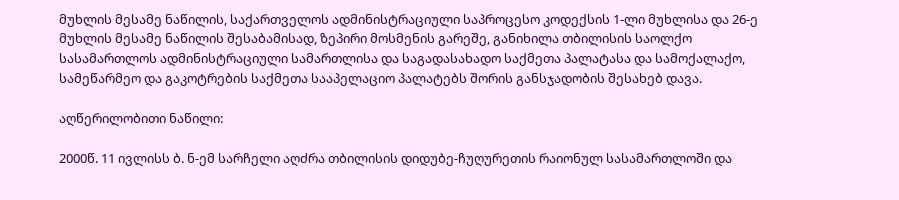მუხლის მესამე ნაწილის, საქართველოს ადმინისტრაციული საპროცესო კოდექსის 1-ლი მუხლისა და 26-ე მუხლის მესამე ნაწილის შესაბამისად, ზეპირი მოსმენის გარეშე, განიხილა თბილისის საოლქო სასამართლოს ადმინისტრაციული სამართლისა და საგადასახადო საქმეთა პალატასა და სამოქალაქო, სამეწარმეო და გაკოტრების საქმეთა სააპელაციო პალატებს შორის განსჯადობის შესახებ დავა.

აღწერილობითი ნაწილი:

2000წ. 11 ივლისს ბ. ნ-ემ სარჩელი აღძრა თბილისის დიდუბე-ჩუღურეთის რაიონულ სასამართლოში და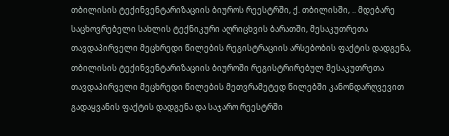თბილისის ტექინვენტარიზაციის ბიუროს რეესტრში, ქ. თბილისში, .. მდებარე საცხოვრებელი სახლის ტექნიკური აღრიცხვის ბარათში, მესაკუთრეთა თავდაპირველი მეცხრედი წილების რეგისტრაციის არსებობის ფაქტის დადგენა, თბილისის ტექინვენტარიზაციის ბიუროში რეგისტრირებულ მესაკუთრეთა თავდაპირველი მეცხრედი წილების მეთვრამეტედ წილებში კანონდარღვევით გადაყვანის ფაქტის დადგენა და საჯარო რეესტრში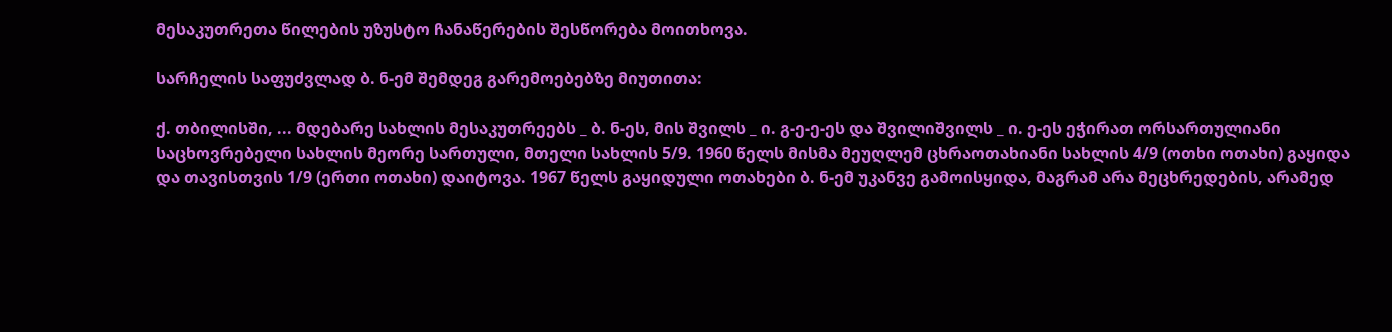მესაკუთრეთა წილების უზუსტო ჩანაწერების შესწორება მოითხოვა.

სარჩელის საფუძვლად ბ. ნ-ემ შემდეგ გარემოებებზე მიუთითა:

ქ. თბილისში, ... მდებარე სახლის მესაკუთრეებს _ ბ. ნ-ეს, მის შვილს _ ი. გ-ე-ე-ეს და შვილიშვილს _ ი. ე-ეს ეჭირათ ორსართულიანი საცხოვრებელი სახლის მეორე სართული, მთელი სახლის 5/9. 1960 წელს მისმა მეუღლემ ცხრაოთახიანი სახლის 4/9 (ოთხი ოთახი) გაყიდა და თავისთვის 1/9 (ერთი ოთახი) დაიტოვა. 1967 წელს გაყიდული ოთახები ბ. ნ-ემ უკანვე გამოისყიდა, მაგრამ არა მეცხრედების, არამედ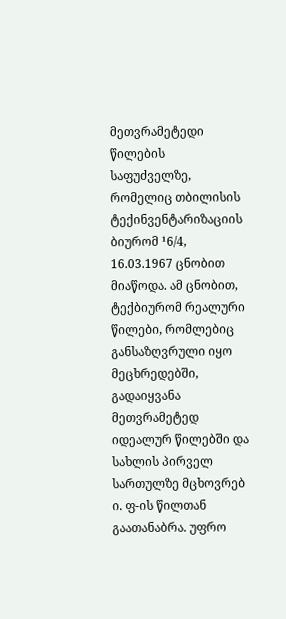მეთვრამეტედი წილების საფუძველზე, რომელიც თბილისის ტექინვენტარიზაციის ბიურომ ¹6/4, 16.03.1967 ცნობით მიაწოდა. ამ ცნობით, ტექბიურომ რეალური წილები, რომლებიც განსაზღვრული იყო მეცხრედებში, გადაიყვანა მეთვრამეტედ იდეალურ წილებში და სახლის პირველ სართულზე მცხოვრებ ი. ფ-ის წილთან გაათანაბრა. უფრო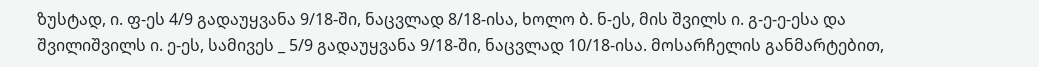ზუსტად, ი. ფ-ეს 4/9 გადაუყვანა 9/18-ში, ნაცვლად 8/18-ისა, ხოლო ბ. ნ-ეს, მის შვილს ი. გ-ე-ე-ესა და შვილიშვილს ი. ე-ეს, სამივეს _ 5/9 გადაუყვანა 9/18-ში, ნაცვლად 10/18-ისა. მოსარჩელის განმარტებით,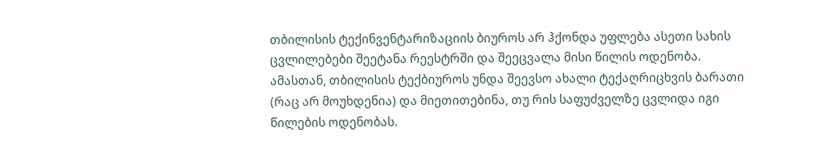თბილისის ტექინვენტარიზაციის ბიუროს არ ჰქონდა უფლება ასეთი სახის ცვლილებები შეეტანა რეესტრში და შეეცვალა მისი წილის ოდენობა. ამასთან, თბილისის ტექბიუროს უნდა შეევსო ახალი ტექაღრიცხვის ბარათი (რაც არ მოუხდენია) და მიეთითებინა, თუ რის საფუძველზე ცვლიდა იგი წილების ოდენობას.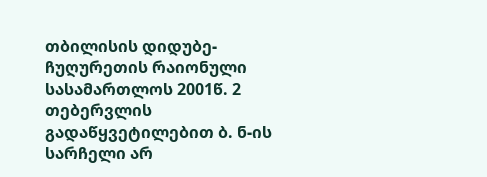თბილისის დიდუბე-ჩუღურეთის რაიონული სასამართლოს 2001წ. 2 თებერვლის გადაწყვეტილებით ბ. ნ-ის სარჩელი არ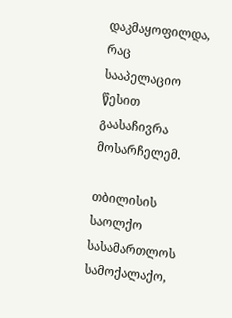დაკმაყოფილდა, რაც სააპელაციო წესით გაასაჩივრა მოსარჩელემ.

თბილისის საოლქო სასამართლოს სამოქალაქო,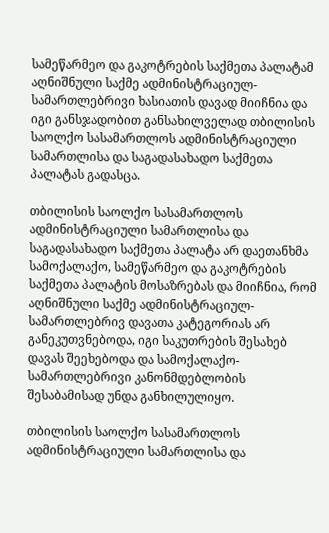სამეწარმეო და გაკოტრების საქმეთა პალატამ აღნიშნული საქმე ადმინისტრაციულ-სამართლებრივი ხასიათის დავად მიიჩნია და იგი განსჯადობით განსახილველად თბილისის საოლქო სასამართლოს ადმინისტრაციული სამართლისა და საგადასახადო საქმეთა პალატას გადასცა.

თბილისის საოლქო სასამართლოს ადმინისტრაციული სამართლისა და საგადასახადო საქმეთა პალატა არ დაეთანხმა სამოქალაქო, სამეწარმეო და გაკოტრების საქმეთა პალატის მოსაზრებას და მიიჩნია, რომ აღნიშნული საქმე ადმინისტრაციულ-სამართლებრივ დავათა კატეგორიას არ განეკუთვნებოდა, იგი საკუთრების შესახებ დავას შეეხებოდა და სამოქალაქო-სამართლებრივი კანონმდებლობის შესაბამისად უნდა განხილულიყო.

თბილისის საოლქო სასამართლოს ადმინისტრაციული სამართლისა და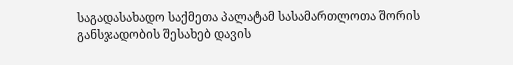საგადასახადო საქმეთა პალატამ სასამართლოთა შორის განსჯადობის შესახებ დავის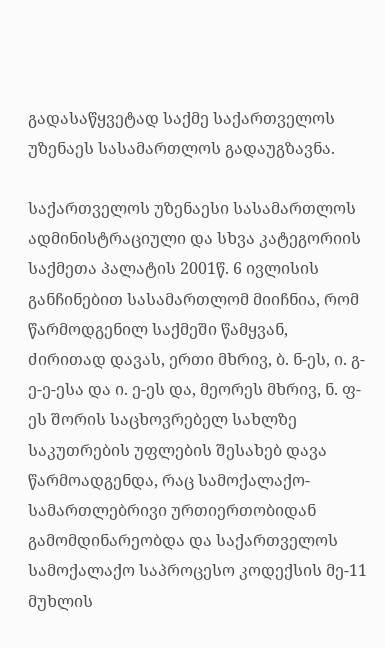გადასაწყვეტად საქმე საქართველოს უზენაეს სასამართლოს გადაუგზავნა.

საქართველოს უზენაესი სასამართლოს ადმინისტრაციული და სხვა კატეგორიის საქმეთა პალატის 2001წ. 6 ივლისის განჩინებით სასამართლომ მიიჩნია, რომ წარმოდგენილ საქმეში წამყვან, ძირითად დავას, ერთი მხრივ, ბ. ნ-ეს, ი. გ-ე-ე-ესა და ი. ე-ეს და, მეორეს მხრივ, ნ. ფ-ეს შორის საცხოვრებელ სახლზე საკუთრების უფლების შესახებ დავა წარმოადგენდა, რაც სამოქალაქო-სამართლებრივი ურთიერთობიდან გამომდინარეობდა და საქართველოს სამოქალაქო საპროცესო კოდექსის მე-11 მუხლის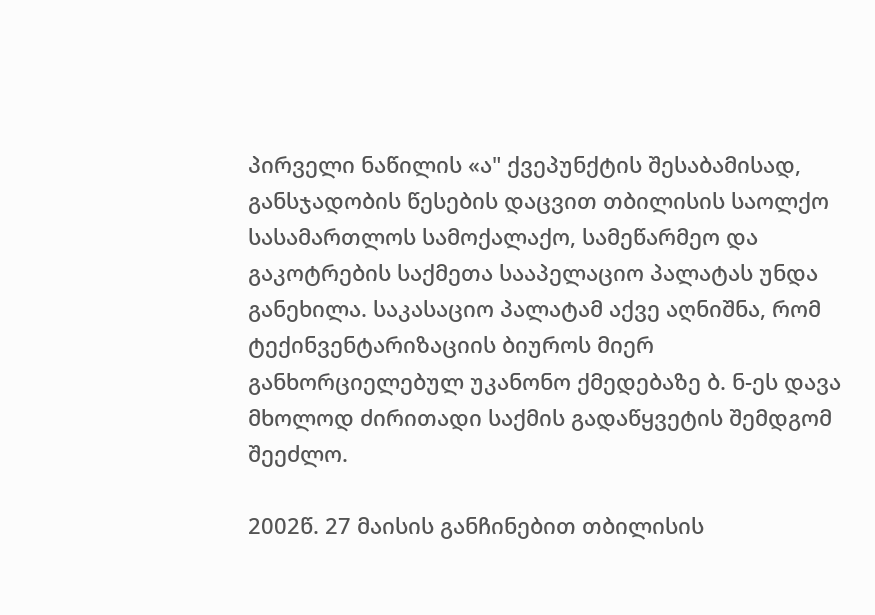პირველი ნაწილის «ა" ქვეპუნქტის შესაბამისად, განსჯადობის წესების დაცვით თბილისის საოლქო სასამართლოს სამოქალაქო, სამეწარმეო და გაკოტრების საქმეთა სააპელაციო პალატას უნდა განეხილა. საკასაციო პალატამ აქვე აღნიშნა, რომ ტექინვენტარიზაციის ბიუროს მიერ განხორციელებულ უკანონო ქმედებაზე ბ. ნ-ეს დავა მხოლოდ ძირითადი საქმის გადაწყვეტის შემდგომ შეეძლო.

2002წ. 27 მაისის განჩინებით თბილისის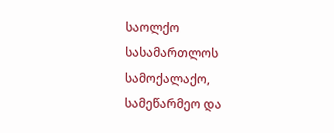საოლქო სასამართლოს სამოქალაქო, სამეწარმეო და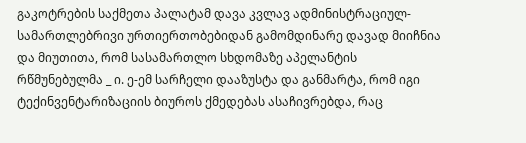გაკოტრების საქმეთა პალატამ დავა კვლავ ადმინისტრაციულ-სამართლებრივი ურთიერთობებიდან გამომდინარე დავად მიიჩნია და მიუთითა, რომ სასამართლო სხდომაზე აპელანტის რწმუნებულმა _ ი. ე-ემ სარჩელი დააზუსტა და განმარტა, რომ იგი ტექინვენტარიზაციის ბიუროს ქმედებას ასაჩივრებდა, რაც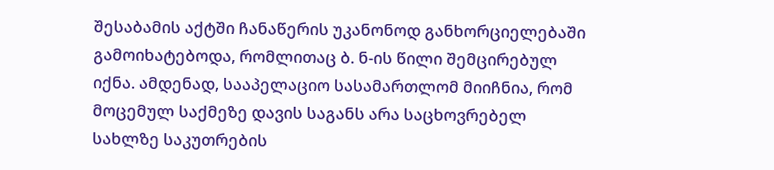შესაბამის აქტში ჩანაწერის უკანონოდ განხორციელებაში გამოიხატებოდა, რომლითაც ბ. ნ-ის წილი შემცირებულ იქნა. ამდენად, სააპელაციო სასამართლომ მიიჩნია, რომ მოცემულ საქმეზე დავის საგანს არა საცხოვრებელ სახლზე საკუთრების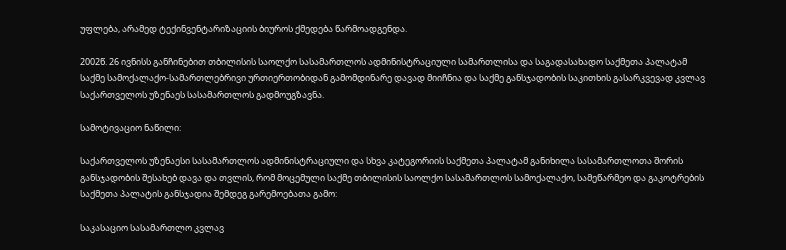უფლება, არამედ ტექინვენტარიზაციის ბიუროს ქმედება წარმოადგენდა.

2002წ. 26 ივნისს განჩინებით თბილისის საოლქო სასამართლოს ადმინისტრაციული სამართლისა და საგადასახადო საქმეთა პალატამ საქმე სამოქალაქო-სამართლებრივი ურთიერთობიდან გამომდინარე დავად მიიჩნია და საქმე განსჯადობის საკითხის გასარკვევად კვლავ საქართველოს უზენაეს სასამართლოს გადმოუგზავნა.

სამოტივაციო ნაწილი:

საქართველოს უზენაესი სასამართლოს ადმინისტრაციული და სხვა კატეგორიის საქმეთა პალატამ განიხილა სასამართლოთა შორის განსჯადობის შესახებ დავა და თვლის, რომ მოცემული საქმე თბილისის საოლქო სასამართლოს სამოქალაქო, სამეწარმეო და გაკოტრების საქმეთა პალატის განსჯადია შემდეგ გარემოებათა გამო:

საკასაციო სასამართლო კვლავ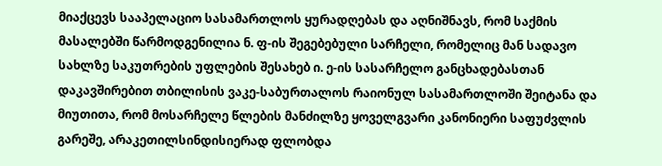მიაქცევს სააპელაციო სასამართლოს ყურადღებას და აღნიშნავს, რომ საქმის მასალებში წარმოდგენილია ნ. ფ-ის შეგებებული სარჩელი, რომელიც მან სადავო სახლზე საკუთრების უფლების შესახებ ი. ე-ის სასარჩელო განცხადებასთან დაკავშირებით თბილისის ვაკე-საბურთალოს რაიონულ სასამართლოში შეიტანა და მიუთითა, რომ მოსარჩელე წლების მანძილზე ყოველგვარი კანონიერი საფუძვლის გარეშე, არაკეთილსინდისიერად ფლობდა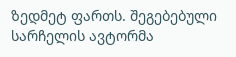ზედმეტ ფართს. შეგებებული სარჩელის ავტორმა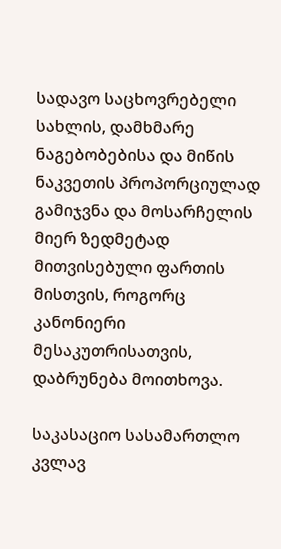სადავო საცხოვრებელი სახლის, დამხმარე ნაგებობებისა და მიწის ნაკვეთის პროპორციულად გამიჯვნა და მოსარჩელის მიერ ზედმეტად მითვისებული ფართის მისთვის, როგორც კანონიერი მესაკუთრისათვის, დაბრუნება მოითხოვა.

საკასაციო სასამართლო კვლავ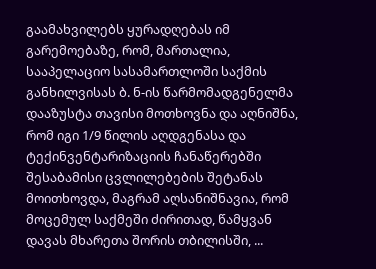გაამახვილებს ყურადღებას იმ გარემოებაზე, რომ, მართალია, სააპელაციო სასამართლოში საქმის განხილვისას ბ. ნ-ის წარმომადგენელმა დააზუსტა თავისი მოთხოვნა და აღნიშნა, რომ იგი 1/9 წილის აღდგენასა და ტექინვენტარიზაციის ჩანაწერებში შესაბამისი ცვლილებების შეტანას მოითხოვდა, მაგრამ აღსანიშნავია, რომ მოცემულ საქმეში ძირითად, წამყვან დავას მხარეთა შორის თბილისში, ...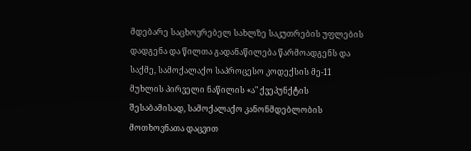მდებარე საცხოვრებელ სახლზე საკუთრების უფლების დადგენა და წილთა გადანაწილება წარმოადგენს და საქმე, სამოქალაქო საპროცესო კოდექსის მე-11 მუხლის პირველი ნაწილის «ა" ქვეპუნქტის შესაბამისად, სამოქალაქო კანონმდებლობის მოთხოვნათა დაცვით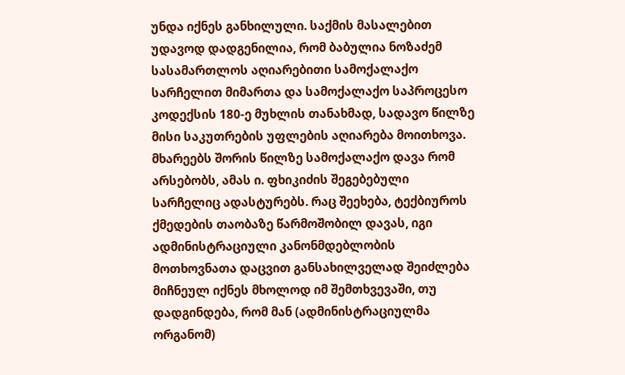უნდა იქნეს განხილული. საქმის მასალებით უდავოდ დადგენილია, რომ ბაბულია ნოზაძემ სასამართლოს აღიარებითი სამოქალაქო სარჩელით მიმართა და სამოქალაქო საპროცესო კოდექსის 180-ე მუხლის თანახმად, სადავო წილზე მისი საკუთრების უფლების აღიარება მოითხოვა. მხარეებს შორის წილზე სამოქალაქო დავა რომ არსებობს, ამას ი. ფხიკიძის შეგებებული სარჩელიც ადასტურებს. რაც შეეხება, ტექბიუროს ქმედების თაობაზე წარმოშობილ დავას, იგი ადმინისტრაციული კანონმდებლობის მოთხოვნათა დაცვით განსახილველად შეიძლება მიჩნეულ იქნეს მხოლოდ იმ შემთხვევაში, თუ დადგინდება, რომ მან (ადმინისტრაციულმა ორგანომ)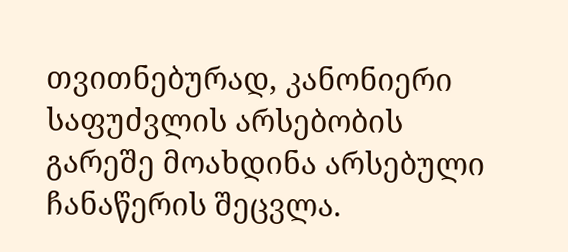თვითნებურად, კანონიერი საფუძვლის არსებობის გარეშე მოახდინა არსებული ჩანაწერის შეცვლა.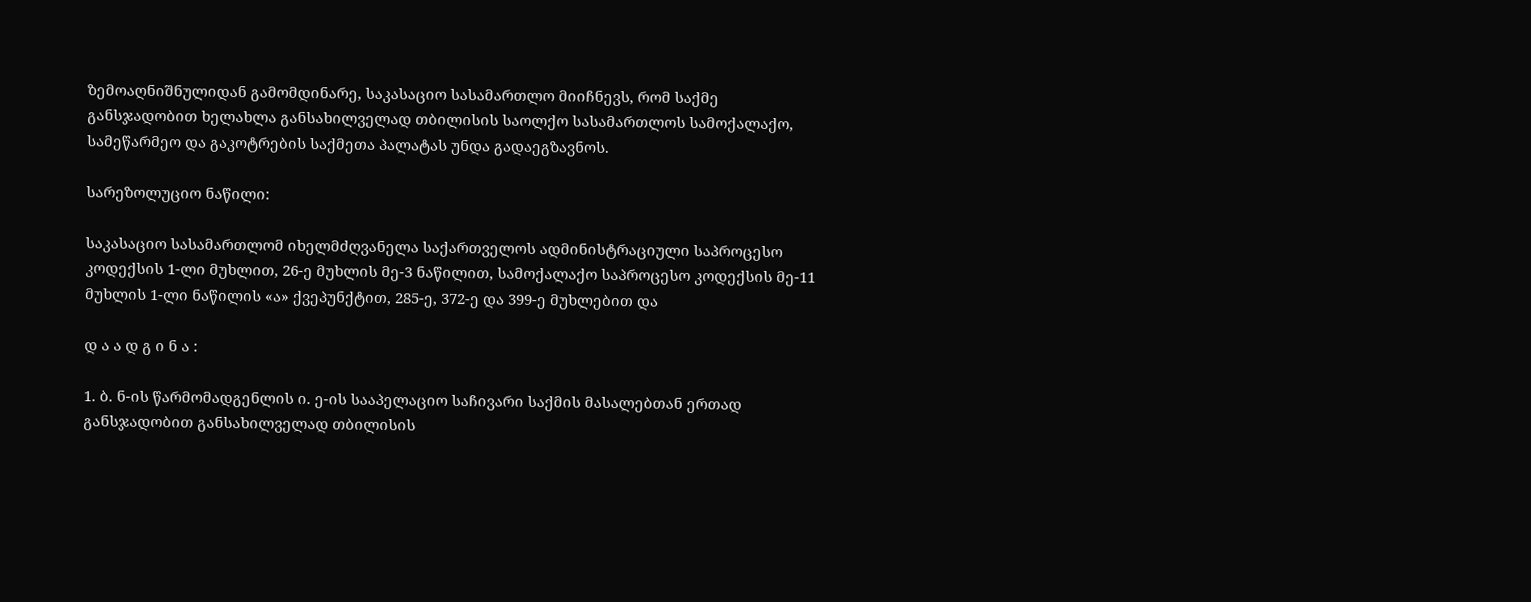ზემოაღნიშნულიდან გამომდინარე, საკასაციო სასამართლო მიიჩნევს, რომ საქმე განსჯადობით ხელახლა განსახილველად თბილისის საოლქო სასამართლოს სამოქალაქო, სამეწარმეო და გაკოტრების საქმეთა პალატას უნდა გადაეგზავნოს.

სარეზოლუციო ნაწილი:

საკასაციო სასამართლომ იხელმძღვანელა საქართველოს ადმინისტრაციული საპროცესო კოდექსის 1-ლი მუხლით, 26-ე მუხლის მე-3 ნაწილით, სამოქალაქო საპროცესო კოდექსის მე-11 მუხლის 1-ლი ნაწილის «ა» ქვეპუნქტით, 285-ე, 372-ე და 399-ე მუხლებით და

დ ა ა დ გ ი ნ ა :

1. ბ. ნ-ის წარმომადგენლის ი. ე-ის სააპელაციო საჩივარი საქმის მასალებთან ერთად განსჯადობით განსახილველად თბილისის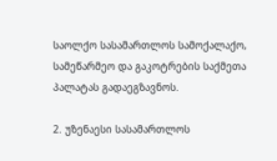საოლქო სასამართლოს სამოქალაქო, სამეწარმეო და გაკოტრების საქმეთა პალატას გადაეგზავნოს.

2. უზენაესი სასამართლოს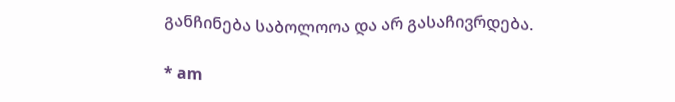განჩინება საბოლოოა და არ გასაჩივრდება.

* am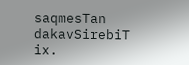saqmesTan dakavSirebiT ix.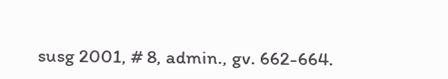susg 2001, # 8, admin., gv. 662-664.